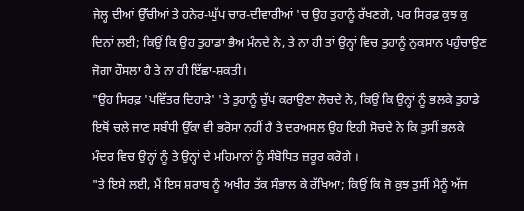ਜੇਲ੍ਹ ਦੀਆਂ ਉੱਚੀਆਂ ਤੇ ਹਨੇਰ-ਘੁੱਪ ਚਾਰ-ਦੀਵਾਰੀਆਂ 'ਚ ਉਹ ਤੁਹਾਨੂੰ ਰੱਖਣਗੇ, ਪਰ ਸਿਰਫ਼ ਕੁਝ ਕੁ ਦਿਨਾਂ ਲਈ; ਕਿਉਂ ਕਿ ਉਹ ਤੁਹਾਡਾ ਭੈਅ ਮੰਨਦੇ ਨੇ, ਤੇ ਨਾ ਹੀ ਤਾਂ ਉਨ੍ਹਾਂ ਵਿਚ ਤੁਹਾਨੂੰ ਨੁਕਸਾਨ ਪਹੁੰਚਾਉਣ ਜੋਗਾ ਹੌਸਲਾ ਹੈ ਤੇ ਨਾ ਹੀ ਇੱਛਾ-ਸ਼ਕਤੀ।
"ਉਹ ਸਿਰਫ਼ 'ਪਵਿੱਤਰ ਦਿਹਾੜੇ' 'ਤੇ ਤੁਹਾਨੂੰ ਚੁੱਪ ਕਰਾਉਣਾ ਲੋਚਦੇ ਨੇ, ਕਿਉਂ ਕਿ ਉਨ੍ਹਾਂ ਨੂੰ ਭਲਕੇ ਤੁਹਾਡੇ ਇਥੋਂ ਚਲੇ ਜਾਣ ਸਬੰਧੀ ਉੱਕਾ ਵੀ ਭਰੋਸਾ ਨਹੀਂ ਹੈ ਤੇ ਦਰਅਸਲ ਉਹ ਇਹੀ ਸੋਚਦੇ ਨੇ ਕਿ ਤੁਸੀਂ ਭਲਕੇ ਮੰਦਰ ਵਿਚ ਉਨ੍ਹਾਂ ਨੂੰ ਤੇ ਉਨ੍ਹਾਂ ਦੇ ਮਹਿਮਾਨਾਂ ਨੂੰ ਸੰਬੋਧਿਤ ਜ਼ਰੂਰ ਕਰੋਗੇ ।
"ਤੇ ਇਸੇ ਲਈ, ਮੈਂ ਇਸ ਸ਼ਰਾਬ ਨੂੰ ਅਖੀਰ ਤੱਕ ਸੰਭਾਲ ਕੇ ਰੱਖਿਆ; ਕਿਉਂ ਕਿ ਜੋ ਕੁਝ ਤੁਸੀਂ ਮੈਨੂੰ ਅੱਜ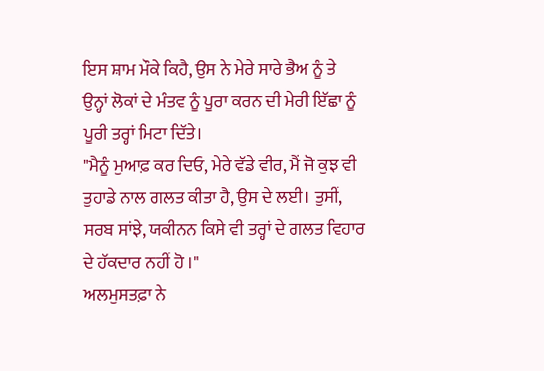ਇਸ ਸ਼ਾਮ ਮੌਕੇ ਕਿਹੈ, ਉਸ ਨੇ ਮੇਰੇ ਸਾਰੇ ਭੈਅ ਨੂੰ ਤੇ ਉਨ੍ਹਾਂ ਲੋਕਾਂ ਦੇ ਮੰਤਵ ਨੂੰ ਪੂਰਾ ਕਰਨ ਦੀ ਮੇਰੀ ਇੱਛਾ ਨੂੰ ਪੂਰੀ ਤਰ੍ਹਾਂ ਮਿਟਾ ਦਿੱਤੇ।
"ਮੈਨੂੰ ਮੁਆਫ਼ ਕਰ ਦਿਓ, ਮੇਰੇ ਵੱਡੇ ਵੀਰ, ਮੈਂ ਜੋ ਕੁਝ ਵੀ ਤੁਹਾਡੇ ਨਾਲ ਗਲਤ ਕੀਤਾ ਹੈ, ਉਸ ਦੇ ਲਈ। ਤੁਸੀਂ, ਸਰਬ ਸਾਂਝੇ, ਯਕੀਨਨ ਕਿਸੇ ਵੀ ਤਰ੍ਹਾਂ ਦੇ ਗਲਤ ਵਿਹਾਰ ਦੇ ਹੱਕਦਾਰ ਨਹੀਂ ਹੋ ।"
ਅਲਮੁਸਤਫ਼ਾ ਨੇ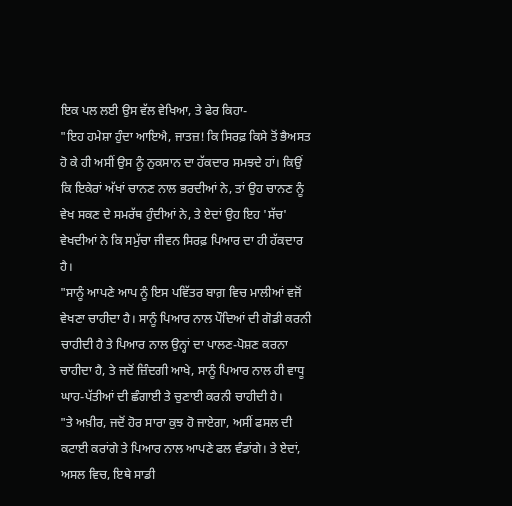ਇਕ ਪਲ ਲਈ ਉਸ ਵੱਲ ਵੇਖਿਆ, ਤੇ ਫੇਰ ਕਿਹਾ-
"ਇਹ ਹਮੇਸ਼ਾ ਹੁੰਦਾ ਆਇਐ, ਜਾਤਜ਼! ਕਿ ਸਿਰਫ਼ ਕਿਸੇ ਤੋਂ ਭੈਅਸਤ ਹੋ ਕੇ ਹੀ ਅਸੀਂ ਉਸ ਨੂੰ ਨੁਕਸਾਨ ਦਾ ਹੱਕਦਾਰ ਸਮਝਦੇ ਹਾਂ। ਕਿਉਂ ਕਿ ਇਕੇਰਾਂ ਅੱਖਾਂ ਚਾਨਣ ਨਾਲ ਭਰਦੀਆਂ ਨੇ, ਤਾਂ ਉਹ ਚਾਨਣ ਨੂੰ ਵੇਖ ਸਕਣ ਦੇ ਸਮਰੱਥ ਹੁੰਦੀਆਂ ਨੇ, ਤੇ ਏਦਾਂ ਉਹ ਇਹ 'ਸੱਚ' ਵੇਖਦੀਆਂ ਨੇ ਕਿ ਸਮੁੱਚਾ ਜੀਵਨ ਸਿਰਫ਼ ਪਿਆਰ ਦਾ ਹੀ ਹੱਕਦਾਰ ਹੈ।
"ਸਾਨੂੰ ਆਪਣੇ ਆਪ ਨੂੰ ਇਸ ਪਵਿੱਤਰ ਬਾਗ਼ ਵਿਚ ਮਾਲੀਆਂ ਵਜੋਂ ਵੇਖਣਾ ਚਾਹੀਦਾ ਹੈ। ਸਾਨੂੰ ਪਿਆਰ ਨਾਲ ਪੌਦਿਆਂ ਦੀ ਗੋਡੀ ਕਰਨੀ ਚਾਹੀਦੀ ਹੈ ਤੇ ਪਿਆਰ ਨਾਲ ਉਨ੍ਹਾਂ ਦਾ ਪਾਲਣ-ਪੋਸ਼ਣ ਕਰਨਾ ਚਾਹੀਦਾ ਹੈ, ਤੇ ਜਦੋਂ ਜ਼ਿੰਦਗੀ ਆਖੇ, ਸਾਨੂੰ ਪਿਆਰ ਨਾਲ ਹੀ ਵਾਧੂ ਘਾਹ-ਪੱਤੀਆਂ ਦੀ ਛੰਗਾਈ ਤੇ ਚੁਣਾਈ ਕਰਨੀ ਚਾਹੀਦੀ ਹੈ।
"ਤੇ ਅਖ਼ੀਰ, ਜਦੋਂ ਹੋਰ ਸਾਰਾ ਕੁਝ ਹੋ ਜਾਏਗਾ, ਅਸੀਂ ਫਸਲ ਦੀ ਕਟਾਈ ਕਰਾਂਗੇ ਤੇ ਪਿਆਰ ਨਾਲ ਆਪਣੇ ਫਲ ਵੰਡਾਂਗੇ। ਤੇ ਏਦਾਂ, ਅਸਲ ਵਿਚ, ਇਥੇ ਸਾਡੀ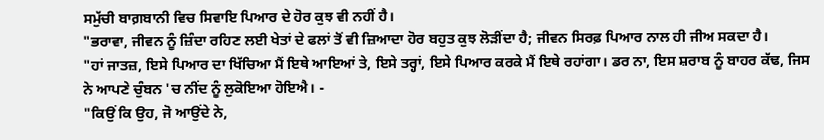ਸਮੁੱਚੀ ਬਾਗ਼ਬਾਨੀ ਵਿਚ ਸਿਵਾਇ ਪਿਆਰ ਦੇ ਹੋਰ ਕੁਝ ਵੀ ਨਹੀਂ ਹੈ।
"ਭਰਾਵਾ, ਜੀਵਨ ਨੂੰ ਜ਼ਿੰਦਾ ਰਹਿਣ ਲਈ ਖੇਤਾਂ ਦੇ ਫਲਾਂ ਤੋਂ ਵੀ ਜ਼ਿਆਦਾ ਹੋਰ ਬਹੁਤ ਕੁਝ ਲੋੜੀਂਦਾ ਹੈ; ਜੀਵਨ ਸਿਰਫ਼ ਪਿਆਰ ਨਾਲ ਹੀ ਜੀਅ ਸਕਦਾ ਹੈ।
"ਹਾਂ ਜਾਤਜ਼, ਇਸੇ ਪਿਆਰ ਦਾ ਖਿੱਚਿਆ ਮੈਂ ਇਥੇ ਆਇਆਂ ਤੇ, ਇਸੇ ਤਰ੍ਹਾਂ, ਇਸੇ ਪਿਆਰ ਕਰਕੇ ਮੈਂ ਇਥੇ ਰਹਾਂਗਾ। ਡਰ ਨਾ, ਇਸ ਸ਼ਰਾਬ ਨੂੰ ਬਾਹਰ ਕੱਢ, ਜਿਸ ਨੇ ਆਪਣੇ ਚੁੰਬਨ 'ਚ ਨੀਂਦ ਨੂੰ ਲੁਕੋਇਆ ਹੋਇਐ। -
"ਕਿਉਂ ਕਿ ਉਹ, ਜੋ ਆਉਂਦੇ ਨੇ,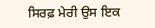ਸਿਰਫ਼ ਮੇਰੀ ਉਸ ਇਕ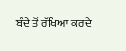ਬੰਦੇ ਤੋਂ ਰੱਖਿਆ ਕਰਦੇ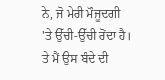ਨੇ, ਜੋ ਮੇਰੀ ਮੌਜੂਦਗੀ 'ਤੇ ਉੱਚੀ-ਉੱਚੀ ਰੋਂਦਾ ਹੈ। ਤੇ ਮੈਂ ਉਸ ਬੰਦੇ ਦੀ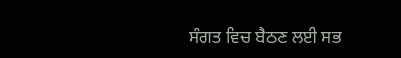ਸੰਗਤ ਵਿਚ ਬੈਠਣ ਲਈ ਸਭ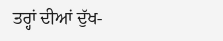ਤਰ੍ਹਾਂ ਦੀਆਂ ਦੁੱਖ-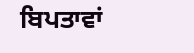ਬਿਪਤਾਵਾਂ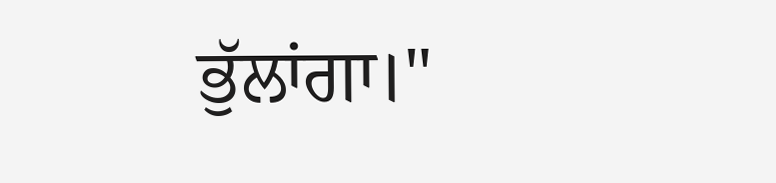ਭੁੱਲਾਂਗਾ।"